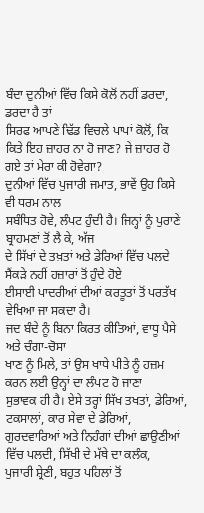ਬੰਦਾ ਦੁਨੀਆਂ ਵਿੱਚ ਕਿਸੇ ਕੋਲੋਂ ਨਹੀਂ ਡਰਦਾ, ਡਰਦਾ ਹੈ ਤਾਂ
ਸਿਰਫ ਆਪਣੇ ਢਿੱਡ ਵਿਚਲੇ ਪਾਪਾਂ ਕੋਲੋਂ, ਕਿ ਕਿਤੇ ਇਹ ਜ਼ਾਹਰ ਨਾ ਹੋ ਜਾਣ? ਜੇ ਜ਼ਾਹਰ ਹੋ
ਗਏ ਤਾਂ ਮੇਰਾ ਕੀ ਹੋਵੇਗਾ?
ਦੁਨੀਆਂ ਵਿੱਚ ਪੁਜਾਰੀ ਜਮਾਤ, ਭਾਵੇਂ ਉਹ ਕਿਸੇ ਵੀ ਧਰਮ ਨਾਲ
ਸਬੰਧਿਤ ਹੋਵੇ, ਲੰਪਟ ਹੁੰਦੀ ਹੈ। ਜਿਨ੍ਹਾਂ ਨੂੰ ਪੁਰਾਣੇ ਬ੍ਰਾਹਮਣਾਂ ਤੋਂ ਲੈ ਕੇ, ਅੱਜ
ਦੇ ਸਿੱਖਾਂ ਦੇ ਤਖ਼ਤਾਂ ਅਤੇ ਡੇਰਿਆਂ ਵਿੱਚ ਪਲਦੇ ਸੈਂਕੜੇ ਨਹੀਂ ਹਜ਼ਾਰਾਂ ਤੋਂ ਹੁੰਦੇ ਹੋਏ
ਈਸਾਈ ਪਾਦਰੀਆਂ ਦੀਆਂ ਕਰਤੂਤਾਂ ਤੋਂ ਪਰਤੱਖ ਵੇਖਿਆ ਜਾ ਸਕਦਾ ਹੈ।
ਜਦ ਬੰਦੇ ਨੂੰ ਬਿਨਾ ਕਿਰਤ ਕੀਤਿਆਂ, ਵਾਧੂ ਪੈਸੇ ਅਤੇ ਚੰਗਾ-ਚੋਸਾ
ਖਾਣ ਨੂੰ ਮਿਲੇ, ਤਾਂ ਉਸ ਖਾਧੇ ਪੀਤੇ ਨੂੰ ਹਜ਼ਮ ਕਰਨ ਲਈ ਉਨ੍ਹਾਂ ਦਾ ਲੰਪਟ ਹੋ ਜਾਣਾ
ਸੁਭਾਵਕ ਹੀ ਹੈ। ਏਸੇ ਤਰ੍ਹਾਂ ਸਿੱਖ ਤਖਤਾਂ, ਡੇਰਿਆਂ, ਟਕਸਾਲਾਂ, ਕਾਰ ਸੇਵਾ ਦੇ ਡੇਰਿਆਂ,
ਗੁਰਦਵਾਰਿਆਂ ਅਤੇ ਨਿਹੰਗਾਂ ਦੀਆਂ ਛਾਉਣੀਆਂ ਵਿੱਚ ਪਲਦੀ, ਸਿੱਖੀ ਦੇ ਮੱਥੇ ਦਾ ਕਲੰਕ,
ਪੁਜਾਰੀ ਸ਼੍ਰੇਣੀ, ਬਹੁਤ ਪਹਿਲਾਂ ਤੋਂ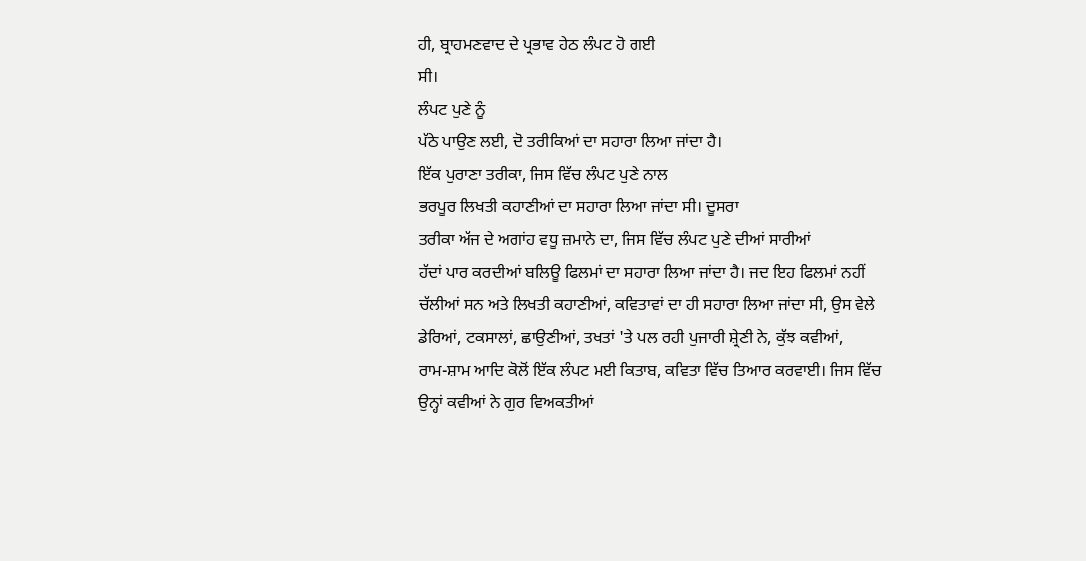ਹੀ, ਬ੍ਰਾਹਮਣਵਾਦ ਦੇ ਪ੍ਰਭਾਵ ਹੇਠ ਲੰਪਟ ਹੋ ਗਈ
ਸੀ।
ਲੰਪਟ ਪੁਣੇ ਨੂੰ
ਪੱਠੇ ਪਾਉਣ ਲਈ, ਦੋ ਤਰੀਕਿਆਂ ਦਾ ਸਹਾਰਾ ਲਿਆ ਜਾਂਦਾ ਹੈ।
ਇੱਕ ਪੁਰਾਣਾ ਤਰੀਕਾ, ਜਿਸ ਵਿੱਚ ਲੰਪਟ ਪੁਣੇ ਨਾਲ
ਭਰਪੂਰ ਲਿਖਤੀ ਕਹਾਣੀਆਂ ਦਾ ਸਹਾਰਾ ਲਿਆ ਜਾਂਦਾ ਸੀ। ਦੂਸਰਾ
ਤਰੀਕਾ ਅੱਜ ਦੇ ਅਗਾਂਹ ਵਧੂ ਜ਼ਮਾਨੇ ਦਾ, ਜਿਸ ਵਿੱਚ ਲੰਪਟ ਪੁਣੇ ਦੀਆਂ ਸਾਰੀਆਂ
ਹੱਦਾਂ ਪਾਰ ਕਰਦੀਆਂ ਬਲਿਊ ਫਿਲਮਾਂ ਦਾ ਸਹਾਰਾ ਲਿਆ ਜਾਂਦਾ ਹੈ। ਜਦ ਇਹ ਫਿਲਮਾਂ ਨਹੀਂ
ਚੱਲੀਆਂ ਸਨ ਅਤੇ ਲਿਖਤੀ ਕਹਾਣੀਆਂ, ਕਵਿਤਾਵਾਂ ਦਾ ਹੀ ਸਹਾਰਾ ਲਿਆ ਜਾਂਦਾ ਸੀ, ਉਸ ਵੇਲੇ
ਡੇਰਿਆਂ, ਟਕਸਾਲਾਂ, ਛਾਉਣੀਆਂ, ਤਖਤਾਂ 'ਤੇ ਪਲ ਰਹੀ ਪੁਜਾਰੀ ਸ਼੍ਰੇਣੀ ਨੇ, ਕੁੱਝ ਕਵੀਆਂ,
ਰਾਮ-ਸ਼ਾਮ ਆਦਿ ਕੋਲੋਂ ਇੱਕ ਲੰਪਟ ਮਈ ਕਿਤਾਬ, ਕਵਿਤਾ ਵਿੱਚ ਤਿਆਰ ਕਰਵਾਈ। ਜਿਸ ਵਿੱਚ
ਉਨ੍ਹਾਂ ਕਵੀਆਂ ਨੇ ਗੁਰ ਵਿਅਕਤੀਆਂ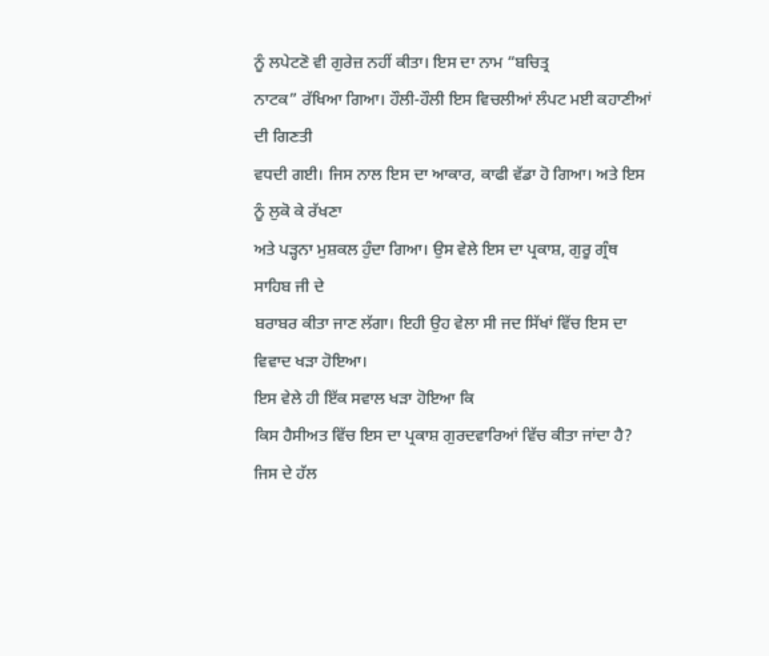ਨੂੰ ਲਪੇਟਣੋ ਵੀ ਗੁਰੇਜ਼ ਨਹੀਂ ਕੀਤਾ। ਇਸ ਦਾ ਨਾਮ “ਬਚਿਤ੍ਰ
ਨਾਟਕ” ਰੱਖਿਆ ਗਿਆ। ਹੌਲੀ-ਹੌਲੀ ਇਸ ਵਿਚਲੀਆਂ ਲੰਪਟ ਮਈ ਕਹਾਣੀਆਂ ਦੀ ਗਿਣਤੀ
ਵਧਦੀ ਗਈ। ਜਿਸ ਨਾਲ ਇਸ ਦਾ ਆਕਾਰ, ਕਾਫੀ ਵੱਡਾ ਹੋ ਗਿਆ। ਅਤੇ ਇਸ ਨੂੰ ਲੁਕੋ ਕੇ ਰੱਖਣਾ
ਅਤੇ ਪੜ੍ਹਨਾ ਮੁਸ਼ਕਲ ਹੁੰਦਾ ਗਿਆ। ਉਸ ਵੇਲੇ ਇਸ ਦਾ ਪ੍ਰਕਾਸ਼, ਗੁਰੂ ਗ੍ਰੰਥ ਸਾਹਿਬ ਜੀ ਦੇ
ਬਰਾਬਰ ਕੀਤਾ ਜਾਣ ਲੱਗਾ। ਇਹੀ ਉਹ ਵੇਲਾ ਸੀ ਜਦ ਸਿੱਖਾਂ ਵਿੱਚ ਇਸ ਦਾ ਵਿਵਾਦ ਖੜਾ ਹੋਇਆ।
ਇਸ ਵੇਲੇ ਹੀ ਇੱਕ ਸਵਾਲ ਖੜਾ ਹੋਇਆ ਕਿ
ਕਿਸ ਹੈਸੀਅਤ ਵਿੱਚ ਇਸ ਦਾ ਪ੍ਰਕਾਸ਼ ਗੁਰਦਵਾਰਿਆਂ ਵਿੱਚ ਕੀਤਾ ਜਾਂਦਾ ਹੈ?
ਜਿਸ ਦੇ ਹੱਲ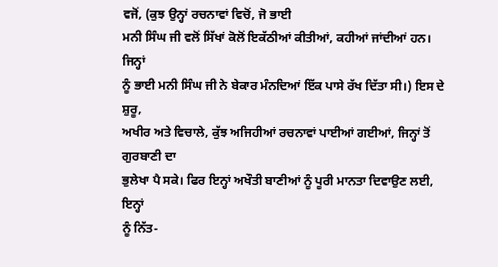ਵਜੋਂ, (ਕੁਝ ਉਨ੍ਹਾਂ ਰਚਨਾਵਾਂ ਵਿਚੋਂ, ਜੋ ਭਾਈ
ਮਨੀ ਸਿੰਘ ਜੀ ਵਲੋਂ ਸਿੱਖਾਂ ਕੋਲੋਂ ਇਕੱਠੀਆਂ ਕੀਤੀਆਂ, ਕਹੀਆਂ ਜਾਂਦੀਆਂ ਹਨ। ਜਿਨ੍ਹਾਂ
ਨੂੰ ਭਾਈ ਮਨੀ ਸਿੰਘ ਜੀ ਨੇ ਬੇਕਾਰ ਮੰਨਦਿਆਂ ਇੱਕ ਪਾਸੇ ਰੱਖ ਦਿੱਤਾ ਸੀ।) ਇਸ ਦੇ ਸ਼ੁਰੂ,
ਅਖੀਰ ਅਤੇ ਵਿਚਾਲੇ, ਕੁੱਝ ਅਜਿਹੀਆਂ ਰਚਨਾਵਾਂ ਪਾਈਆਂ ਗਈਆਂ, ਜਿਨ੍ਹਾਂ ਤੋਂ ਗੁਰਬਾਣੀ ਦਾ
ਭੁਲੇਖਾ ਪੈ ਸਕੇ। ਫਿਰ ਇਨ੍ਹਾਂ ਅਖੌਤੀ ਬਾਣੀਆਂ ਨੂੰ ਪੂਰੀ ਮਾਨਤਾ ਦਿਵਾਉਣ ਲਈ, ਇਨ੍ਹਾਂ
ਨੂੰ ਨਿੱਤ-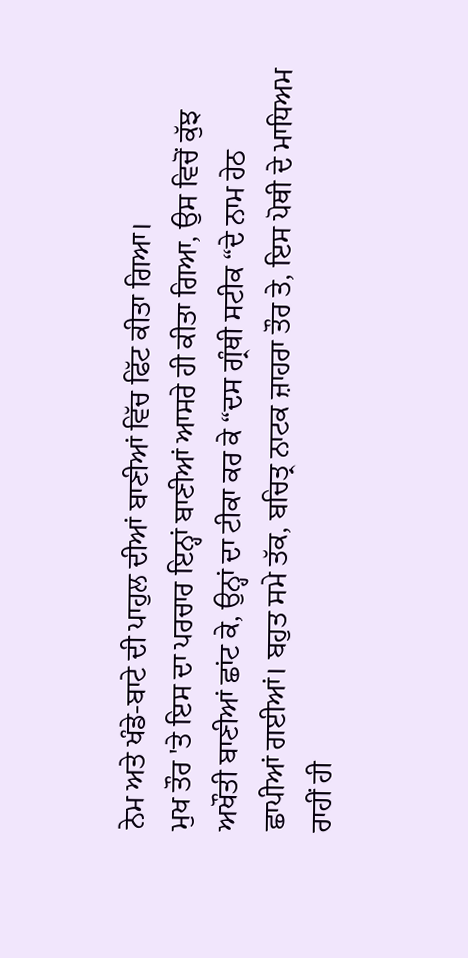ਨੇਮ ਅਤੇ ਖੰਡੇ-ਬਾਟੇ ਦੀ ਪਾਹੁਲ ਦੀਆਂ ਬਾਣੀਆਂ ਵਿੱਚ ਫਿੱਟ ਕੀਤਾ ਗਿਆ।
ਮੁਖ ਤੌਰ 'ਤੇ ਇਸ ਦਾ ਪਰਚਾਰ ਇਨ੍ਹਾਂ ਬਾਣੀਆਂ ਆਸਰੇ ਹੀ ਕੀਤਾ ਗਿਆ, ਉਸ ਵਿਚੋਂ ਕੁੱਝ
ਅਖੌਤੀ ਬਾਣੀਆਂ ਛਾਂਟ ਕੇ, ਉਨ੍ਹਾਂ ਦਾ ਟੀਕਾ ਕਰ ਕੇ “ਦਸ ਗ੍ਰੰਥੀ ਸਟੀਕ “ਦੇ ਨਾਮ ਹੇਠ
ਛਾਪੀਆਂ ਗਈਆਂ। ਬਹੁਤ ਸਮੇ ਤੱਕ, ਬਚਿਤ੍ਰ ਨਾਟਕ ਜ਼ਾਹਰਾ ਤੌਰ ਤੇ, ਇਸ ਪੋਥੀ ਦੇ ਮਾਧਿਅਮ
ਰਾਹੀਂ ਹੀ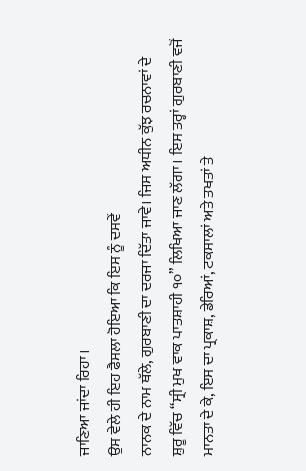ਜਾਣਿਆ ਜਾਂਦਾ ਰਿਹਾ।
ਉਸ ਵੇਲੇ ਹੀ ਇਹ ਫੈਸਲਾ ਹੋਇਆ ਕਿ ਇਸ ਨੂੰ ਦਸਵੇਂ
ਨਾਨਕ ਦੇ ਨਾਮ ਥੱਲੇ, ਗੁਰਬਾਣੀ ਦਾ ਦਰਜਾ ਦਿੱਤਾ ਜਾਵੇ। ਜਿਸ ਅਧੀਨ ਕੁੱਝ ਰਚਨਾਵਾਂ ਦੇ
ਸ਼ੁਰੂ ਵਿੱਚ “ਸ੍ਰੀ ਮੁਖ ਵਾਕ ਪਾਤਸ਼ਾਹੀ ੧੦” ਲਿਖਿਆ ਜਾਣ ਲੱਗਾ। ਇਸ ਤਰ੍ਹਾਂ ਗੁਰਬਾਣੀ ਵਜੋਂ
ਮਾਨਤਾ ਦੇ ਕੇ, ਇਸ ਦਾ ਪ੍ਰਕਾਸ਼, ਡੇਰਿਆਂ, ਟਕਸਾਲਾਂ ਅਤੇ ਤਖਤਾਂ ਤੇ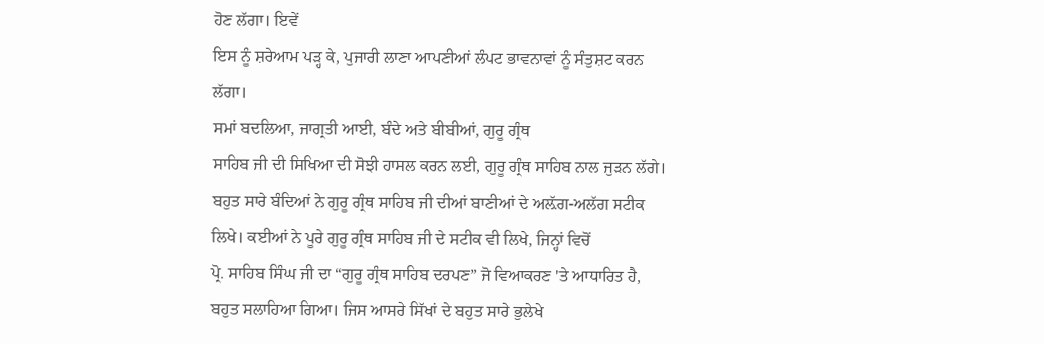ਹੋਣ ਲੱਗਾ। ਇਵੇਂ
ਇਸ ਨੂੰ ਸ਼ਰੇਆਮ ਪੜ੍ਹ ਕੇ, ਪੁਜਾਰੀ ਲਾਣਾ ਆਪਣੀਆਂ ਲੰਪਟ ਭਾਵਨਾਵਾਂ ਨੂੰ ਸੰਤੁਸ਼ਟ ਕਰਨ
ਲੱਗਾ।
ਸਮਾਂ ਬਦਲਿਆ, ਜਾਗ੍ਰਤੀ ਆਈ, ਬੰਦੇ ਅਤੇ ਬੀਬੀਆਂ, ਗੁਰੂ ਗ੍ਰੰਥ
ਸਾਹਿਬ ਜੀ ਦੀ ਸਿਖਿਆ ਦੀ ਸੋਝੀ ਹਾਸਲ ਕਰਨ ਲਈ, ਗੁਰੂ ਗ੍ਰੰਥ ਸਾਹਿਬ ਨਾਲ ਜੁੜਨ ਲੱਗੇ।
ਬਹੁਤ ਸਾਰੇ ਬੰਦਿਆਂ ਨੇ ਗੁਰੂ ਗ੍ਰੰਥ ਸਾਹਿਬ ਜੀ ਦੀਆਂ ਬਾਣੀਆਂ ਦੇ ਅਲ਼ੱਗ-ਅਲੱਗ ਸਟੀਕ
ਲਿਖੇ। ਕਈਆਂ ਨੇ ਪੂਰੇ ਗੁਰੂ ਗ੍ਰੰਥ ਸਾਹਿਬ ਜੀ ਦੇ ਸਟੀਕ ਵੀ ਲਿਖੇ, ਜਿਨ੍ਹਾਂ ਵਿਚੋਂ
ਪ੍ਰੋ. ਸਾਹਿਬ ਸਿੰਘ ਜੀ ਦਾ “ਗੁਰੂ ਗ੍ਰੰਥ ਸਾਹਿਬ ਦਰਪਣ” ਜੋ ਵਿਆਕਰਣ 'ਤੇ ਆਧਾਰਿਤ ਹੈ,
ਬਹੁਤ ਸਲਾਹਿਆ ਗਿਆ। ਜਿਸ ਆਸਰੇ ਸਿੱਖਾਂ ਦੇ ਬਹੁਤ ਸਾਰੇ ਭੁਲੇਖੇ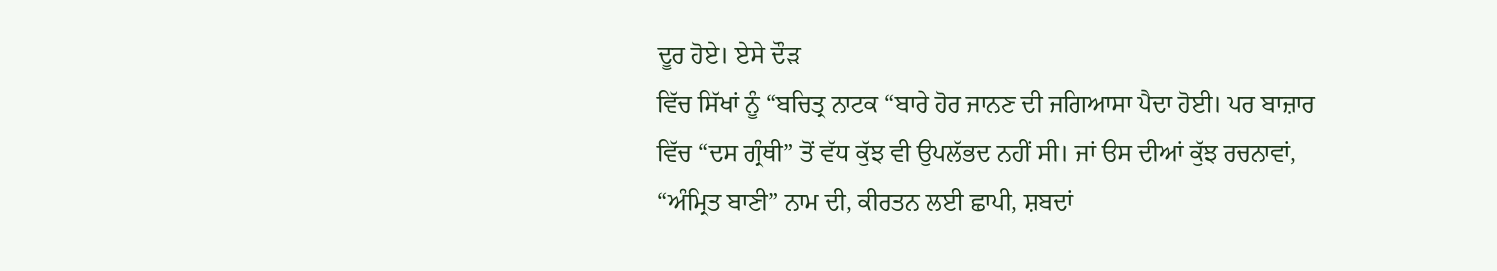ਦੂਰ ਹੋਏ। ਏਸੇ ਦੌੜ
ਵਿੱਚ ਸਿੱਖਾਂ ਨੂੰ “ਬਚਿਤ੍ਰ ਨਾਟਕ “ਬਾਰੇ ਹੋਰ ਜਾਨਣ ਦੀ ਜਗਿਆਸਾ ਪੈਦਾ ਹੋਈ। ਪਰ ਬਾਜ਼ਾਰ
ਵਿੱਚ “ਦਸ ਗ੍ਰੰਥੀ” ਤੋਂ ਵੱਧ ਕੁੱਝ ਵੀ ਉਪਲੱਭਦ ਨਹੀਂ ਸੀ। ਜਾਂ ੳਸ ਦੀਆਂ ਕੁੱਝ ਰਚਨਾਵਾਂ,
“ਅੰਮ੍ਰਿਤ ਬਾਣੀ” ਨਾਮ ਦੀ, ਕੀਰਤਨ ਲਈ ਛਾਪੀ, ਸ਼ਬਦਾਂ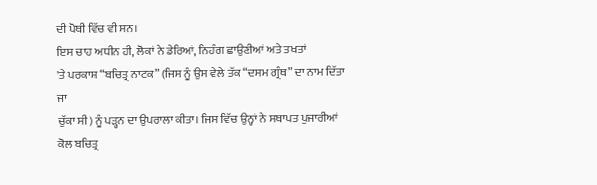ਦੀ ਪੋਥੀ ਵਿੱਚ ਵੀ ਸਨ।
ਇਸ ਚਾਹ ਅਧੀਨ ਹੀ, ਲੋਕਾਂ ਨੇ ਡੇਰਿਆਂ, ਨਿਹੰਗ ਛਾਉਣੀਆਂ ਅਤੇ ਤਖਤਾਂ
'ਤੇ ਪਰਕਾਸ਼ “ਬਚਿਤ੍ਰ ਨਾਟਕ” (ਜਿਸ ਨੂੰ ਉਸ ਵੇਲੇ ਤੱਕ “ਦਸਮ ਗ੍ਰੰਥ” ਦਾ ਨਾਮ ਦਿੱਤਾ ਜਾ
ਚੁੱਕਾ ਸੀ) ਨੂੰ ਪੜ੍ਹਨ ਦਾ ਉਪਰਾਲਾ ਕੀਤਾ। ਜਿਸ ਵਿੱਚ ਉਨ੍ਹਾਂ ਨੇ ਸਥਾਪਤ ਪੁਜਾਰੀਆਂ
ਕੋਲ ਬਚਿਤ੍ਰ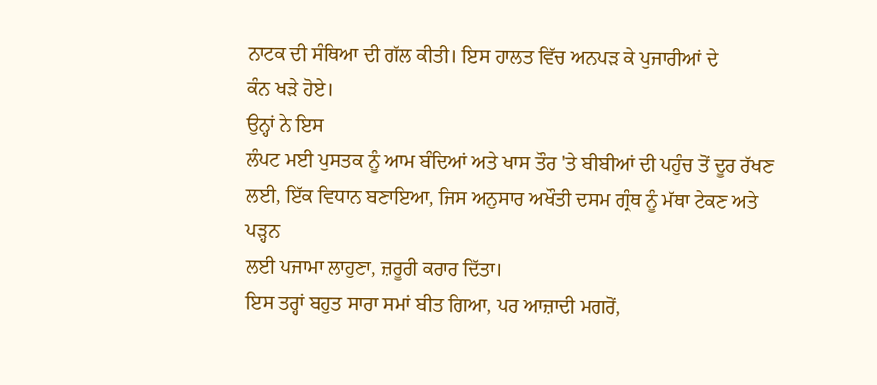ਨਾਟਕ ਦੀ ਸੰਥਿਆ ਦੀ ਗੱਲ ਕੀਤੀ। ਇਸ ਹਾਲਤ ਵਿੱਚ ਅਨਪੜ ਕੇ ਪੁਜਾਰੀਆਂ ਦੇ
ਕੰਨ ਖੜੇ ਹੋਏ।
ਉਨ੍ਹਾਂ ਨੇ ਇਸ
ਲੰਪਟ ਮਈ ਪੁਸਤਕ ਨੂੰ ਆਮ ਬੰਦਿਆਂ ਅਤੇ ਖਾਸ ਤੌਰ 'ਤੇ ਬੀਬੀਆਂ ਦੀ ਪਹੁੰਚ ਤੋਂ ਦੂਰ ਰੱਖਣ
ਲਈ, ਇੱਕ ਵਿਧਾਨ ਬਣਾਇਆ, ਜਿਸ ਅਨੁਸਾਰ ਅਖੌਤੀ ਦਸਮ ਗ੍ਰੰਥ ਨੂੰ ਮੱਥਾ ਟੇਕਣ ਅਤੇ ਪੜ੍ਹਨ
ਲਈ ਪਜਾਮਾ ਲਾਹੁਣਾ, ਜ਼ਰੂਰੀ ਕਰਾਰ ਦਿੱਤਾ।
ਇਸ ਤਰ੍ਹਾਂ ਬਹੁਤ ਸਾਰਾ ਸਮਾਂ ਬੀਤ ਗਿਆ, ਪਰ ਆਜ਼ਾਦੀ ਮਗਰੋਂ,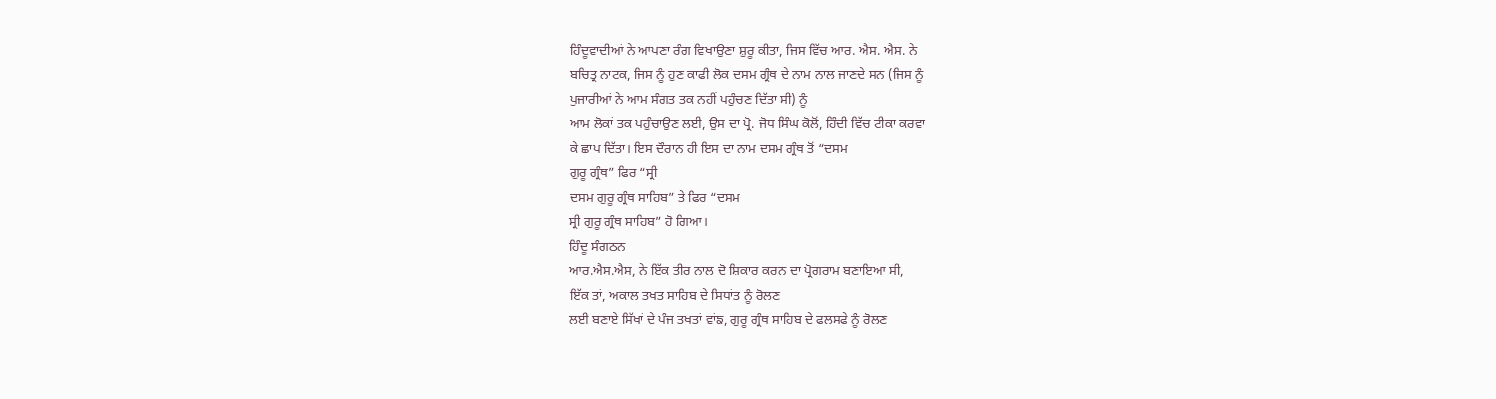ਹਿੰਦੂਵਾਦੀਆਂ ਨੇ ਆਪਣਾ ਰੰਗ ਵਿਖਾਉਣਾ ਸ਼ੁਰੂ ਕੀਤਾ, ਜਿਸ ਵਿੱਚ ਆਰ. ਐਸ. ਐਸ. ਨੇ
ਬਚਿਤ੍ਰ ਨਾਟਕ, ਜਿਸ ਨੂੰ ਹੁਣ ਕਾਫੀ ਲੋਕ ਦਸਮ ਗ੍ਰੰਥ ਦੇ ਨਾਮ ਨਾਲ ਜਾਣਦੇ ਸਨ (ਜਿਸ ਨੂੰ
ਪੁਜਾਰੀਆਂ ਨੇ ਆਮ ਸੰਗਤ ਤਕ ਨਹੀਂ ਪਹੁੰਚਣ ਦਿੱਤਾ ਸੀ) ਨੂੰ
ਆਮ ਲੋਕਾਂ ਤਕ ਪਹੁੰਚਾਉਣ ਲਈ, ਉਸ ਦਾ ਪ੍ਰੋ. ਜੋਧ ਸਿੰਘ ਕੋਲੋਂ, ਹਿੰਦੀ ਵਿੱਚ ਟੀਕਾ ਕਰਵਾ
ਕੇ ਛਾਪ ਦਿੱਤਾ। ਇਸ ਦੌਰਾਨ ਹੀ ਇਸ ਦਾ ਨਾਮ ਦਸਮ ਗ੍ਰੰਥ ਤੋਂ “ਦਸਮ
ਗੁਰੂ ਗ੍ਰੰਥ” ਫਿਰ “ਸ੍ਰੀ
ਦਸਮ ਗੁਰੂ ਗ੍ਰੰਥ ਸਾਹਿਬ” ਤੇ ਫਿਰ “ਦਸਮ
ਸ੍ਰੀ ਗੁਰੂ ਗ੍ਰੰਥ ਸਾਹਿਬ” ਹੋ ਗਿਆ।
ਹਿੰਦੂ ਸੰਗਠਨ
ਆਰ.ਐਸ.ਐਸ, ਨੇ ਇੱਕ ਤੀਰ ਨਾਲ ਦੋ ਸ਼ਿਕਾਰ ਕਰਨ ਦਾ ਪ੍ਰੋਗਰਾਮ ਬਣਾਇਆ ਸੀ,
ਇੱਕ ਤਾਂ, ਅਕਾਲ ਤਖਤ ਸਾਹਿਬ ਦੇ ਸਿਧਾਂਤ ਨੂੰ ਰੋਲਣ
ਲਈ ਬਣਾਏ ਸਿੱਖਾਂ ਦੇ ਪੰਜ ਤਖਤਾਂ ਵਾਂਙ, ਗੁਰੂ ਗ੍ਰੰਥ ਸਾਹਿਬ ਦੇ ਫਲਸਫੇ ਨੂੰ ਰੋਲਣ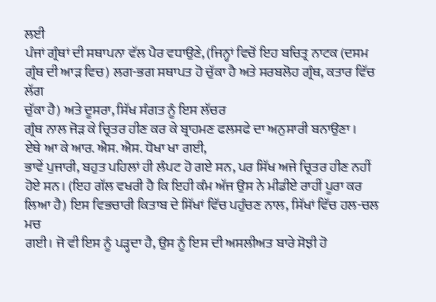ਲਈ
ਪੰਜਾਂ ਗ੍ਰੰਥਾਂ ਦੀ ਸਥਾਪਨਾ ਵੱਲ ਪੈਰ ਵਧਾਉਣੇ, (ਜਿਨ੍ਹਾਂ ਵਿਚੋਂ ਇਹ ਬਚਿਤ੍ਰ ਨਾਟਕ (ਦਸਮ
ਗ੍ਰੰਥ ਦੀ ਆੜ ਵਿਚ) ਲਗ-ਭਗ ਸਥਾਪਤ ਹੋ ਚੁੱਕਾ ਹੈ ਅਤੇ ਸਰਬਲੋਹ ਗ੍ਰੰਥ, ਕਤਾਰ ਵਿੱਚ ਲੱਗ
ਚੁੱਕਾ ਹੈ) ਅਤੇ ਦੂਸਰਾ, ਸਿੱਖ ਸੰਗਤ ਨੂੰ ਇਸ ਲੱਚਰ
ਗ੍ਰੰਥ ਨਾਲ ਜੋੜ ਕੇ ਚ੍ਰਿਤਰ ਹੀਣ ਕਰ ਕੇ ਬ੍ਰਾਹਮਣ ਫਲਸਫੇ ਦਾ ਅਨੁਸਾਰੀ ਬਨਾਉਣਾ।
ਏਥੇ ਆ ਕੇ ਆਰ. ਐਸ. ਐਸ. ਧੋਖਾ ਖਾ ਗਈ,
ਭਾਵੇਂ ਪੁਜਾਰੀ, ਬਹੁਤ ਪਹਿਲਾਂ ਹੀ ਲੰਪਟ ਹੋ ਗਏ ਸਨ, ਪਰ ਸਿੱਖ ਅਜੇ ਚ੍ਰਿਤਰ ਹੀਣ ਨਹੀਂ
ਹੋਏ ਸਨ। (ਇਹ ਗੱਲ ਵਖਰੀ ਹੈ ਕਿ ਇਹੀ ਕੰਮ ਅੱਜ ਉਸ ਨੇ ਮੀਡੀਏ ਰਾਹੀਂ ਪੂਰਾ ਕਰ
ਲਿਆ ਹੈ) ਇਸ ਵਿਭਚਾਰੀ ਕਿਤਾਬ ਦੇ ਸਿੱਖਾਂ ਵਿੱਚ ਪਹੁੰਚਣ ਨਾਲ, ਸਿੱਖਾਂ ਵਿੱਚ ਹਲ-ਚਲ ਮਚ
ਗਈ। ਜੋ ਵੀ ਇਸ ਨੂੰ ਪੜ੍ਹਦਾ ਹੈ, ਉਸ ਨੂੰ ਇਸ ਦੀ ਅਸਲੀਅਤ ਬਾਰੇ ਸੋਝੀ ਹੋ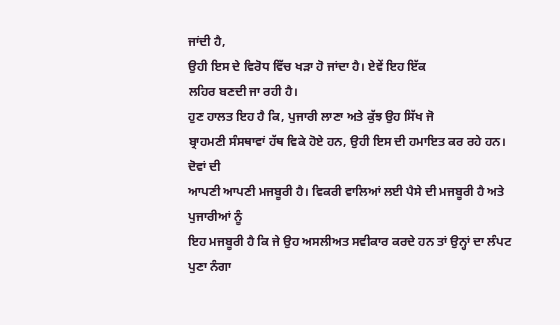ਜਾਂਦੀ ਹੈ,
ਉਹੀ ਇਸ ਦੇ ਵਿਰੋਧ ਵਿੱਚ ਖੜਾ ਹੋ ਜਾਂਦਾ ਹੈ। ਏਵੇਂ ਇਹ ਇੱਕ
ਲਹਿਰ ਬਣਦੀ ਜਾ ਰਹੀ ਹੈ।
ਹੁਣ ਹਾਲਤ ਇਹ ਹੈ ਕਿ, ਪੁਜਾਰੀ ਲਾਣਾ ਅਤੇ ਕੁੱਝ ਉਹ ਸਿੱਖ ਜੋ
ਬ੍ਰਾਹਮਣੀ ਸੰਸਥਾਵਾਂ ਹੱਥ ਵਿਕੇ ਹੋਏ ਹਨ, ਉਹੀ ਇਸ ਦੀ ਹਮਾਇਤ ਕਰ ਰਹੇ ਹਨ। ਦੋਵਾਂ ਦੀ
ਆਪਣੀ ਆਪਣੀ ਮਜਬੂਰੀ ਹੈ। ਵਿਕਰੀ ਵਾਲਿਆਂ ਲਈ ਪੈਸੇ ਦੀ ਮਜਬੂਰੀ ਹੈ ਅਤੇ ਪੁਜਾਰੀਆਂ ਨੂੰ
ਇਹ ਮਜਬੂਰੀ ਹੈ ਕਿ ਜੇ ਉਹ ਅਸਲੀਅਤ ਸਵੀਕਾਰ ਕਰਦੇ ਹਨ ਤਾਂ ਉਨ੍ਹਾਂ ਦਾ ਲੰਪਟ ਪੁਣਾ ਨੰਗਾ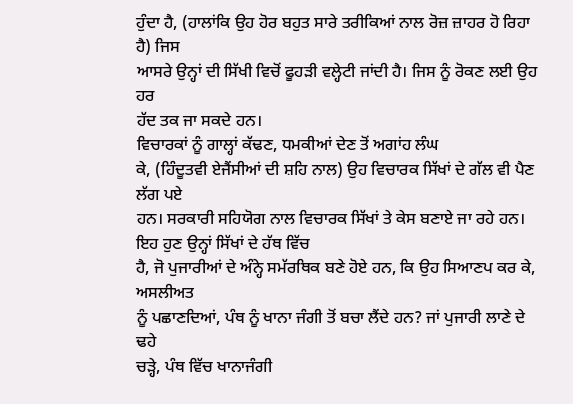ਹੁੰਦਾ ਹੈ, (ਹਾਲਾਂਕਿ ਉਹ ਹੋਰ ਬਹੁਤ ਸਾਰੇ ਤਰੀਕਿਆਂ ਨਾਲ ਰੋਜ਼ ਜ਼ਾਹਰ ਹੋ ਰਿਹਾ ਹੈ) ਜਿਸ
ਆਸਰੇ ਉਨ੍ਹਾਂ ਦੀ ਸਿੱਖੀ ਵਿਚੋਂ ਫੂਹੜੀ ਵਲ੍ਹੇਟੀ ਜਾਂਦੀ ਹੈ। ਜਿਸ ਨੂੰ ਰੋਕਣ ਲਈ ਉਹ ਹਰ
ਹੱਦ ਤਕ ਜਾ ਸਕਦੇ ਹਨ।
ਵਿਚਾਰਕਾਂ ਨੂੰ ਗਾਲ੍ਹਾਂ ਕੱਢਣ, ਧਮਕੀਆਂ ਦੇਣ ਤੋਂ ਅਗਾਂਹ ਲੰਘ
ਕੇ, (ਹਿੰਦੂਤਵੀ ਏਜੈਂਸੀਆਂ ਦੀ ਸ਼ਹਿ ਨਾਲ) ਉਹ ਵਿਚਾਰਕ ਸਿੱਖਾਂ ਦੇ ਗੱਲ ਵੀ ਪੈਣ ਲੱਗ ਪਏ
ਹਨ। ਸਰਕਾਰੀ ਸਹਿਯੋਗ ਨਾਲ ਵਿਚਾਰਕ ਸਿੱਖਾਂ ਤੇ ਕੇਸ ਬਣਾਏ ਜਾ ਰਹੇ ਹਨ।
ਇਹ ਹੁਣ ਉਨ੍ਹਾਂ ਸਿੱਖਾਂ ਦੇ ਹੱਥ ਵਿੱਚ
ਹੈ, ਜੋ ਪੁਜਾਰੀਆਂ ਦੇ ਅੰਨ੍ਹੇ ਸਮੱਰਥਿਕ ਬਣੇ ਹੋਏ ਹਨ, ਕਿ ਉਹ ਸਿਆਣਪ ਕਰ ਕੇ, ਅਸਲੀਅਤ
ਨੂੰ ਪਛਾਣਦਿਆਂ, ਪੰਥ ਨੂੰ ਖਾਨਾ ਜੰਗੀ ਤੋਂ ਬਚਾ ਲੈਂਦੇ ਹਨ? ਜਾਂ ਪੁਜਾਰੀ ਲਾਣੇ ਦੇ ਢਹੇ
ਚੜ੍ਹੇ, ਪੰਥ ਵਿੱਚ ਖਾਨਾਜੰਗੀ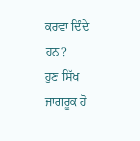ਕਰਵਾ ਦਿੰਦੇ ਹਨ?
ਹੁਣ ਸਿੱਖ ਜਾਗਰੂਕ ਹੋ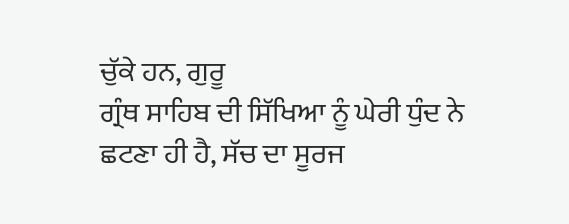ਚੁੱਕੇ ਹਨ, ਗੁਰੂ
ਗ੍ਰੰਥ ਸਾਹਿਬ ਦੀ ਸਿੱਖਿਆ ਨੂੰ ਘੇਰੀ ਧੁੰਦ ਨੇ ਛਟਣਾ ਹੀ ਹੈ, ਸੱਚ ਦਾ ਸੂਰਜ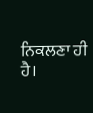ਨਿਕਲਣਾ ਹੀ
ਹੈ।